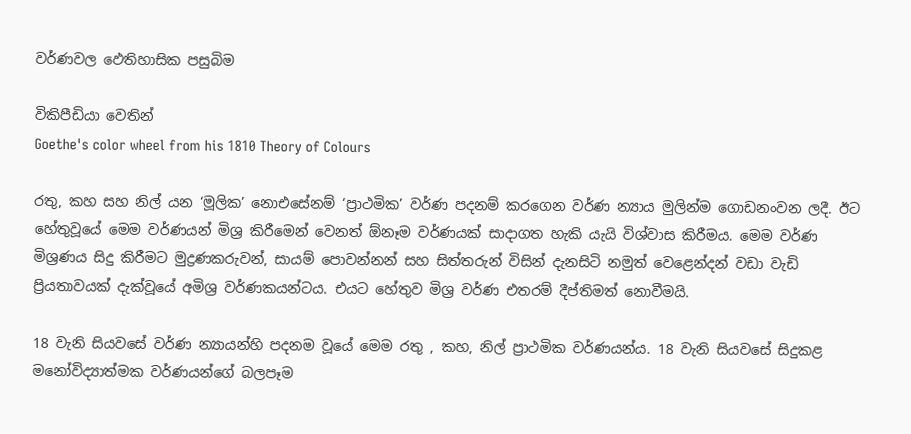වර්ණවල ඵෙතිහාසික පසුබිම

විකිපීඩියා වෙතින්
Goethe's color wheel from his 1810 Theory of Colours

රතු, කහ සහ නිල් යන ‘මූලික’ නොඑසේනම් ‘ප්‍රාථමික’ වර්ණ පදනම් කරගෙන වර්ණ න්‍යාය මුලින්ම ගොඩනංවන ලදී. ඊට හේතුවූයේ මෙම වර්ණයන් මිශ්‍ර කිරීමෙන් වෙනත් ඕනෑම වර්ණයක් සාදාගත හැකි යැයි විශ්වාස කිරීමය. මෙම වර්ණ මිශ්‍රණය සිදු කිරීමට මුද්‍රණකරුවන්, සායම් පොවන්නන් සහ සිත්තරුන් විසින් දැනසිටි නමුත් වෙළෙන්දන් වඩා වැඩි ප්‍රියතාවයක් දැක්වූයේ අමිශ්‍ර වර්ණකයන්ටය. එයට හේතුව මිශ්‍ර වර්ණ එතරම් දීප්තිමත් නොවීමයි.

18 වැනි සියවසේ වර්ණ න්‍යායන්හි පදනම වූයේ මෙම රතු , කහ, නිල් ප්‍රාථමික වර්ණයන්ය. 18 වැනි සියවසේ සිදුකළ මනෝවිද්‍යාත්මක වර්ණයන්ගේ බලපෑම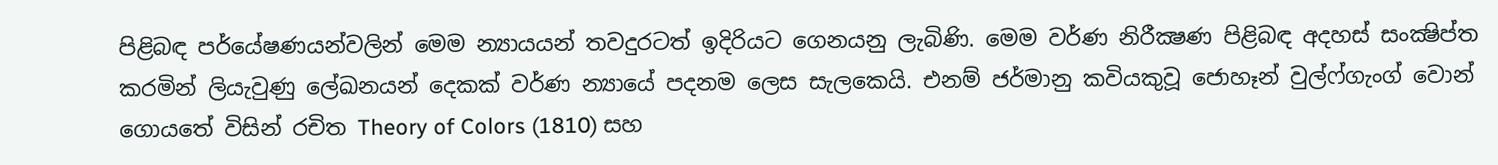පිළිබඳ පර්යේෂණයන්වලින් මෙම න්‍යායයන් තවදුරටත් ඉදිරියට ගෙනයනු ලැබිණි. මෙම වර්ණ නිරීක්‍ෂණ පිළිබඳ අදහස් සංක්‍ෂිප්ත කරමින් ලියැවුණු ලේඛනයන් දෙකක් වර්ණ න්‍යායේ පදනම ලෙස සැලකෙයි. එනම් ජර්මානු කවියකුවූ ජොහෑන් වුල්ෆ්ගැංග් වොන් ගොයතේ විසින් රචිත Theory of Colors (1810) සහ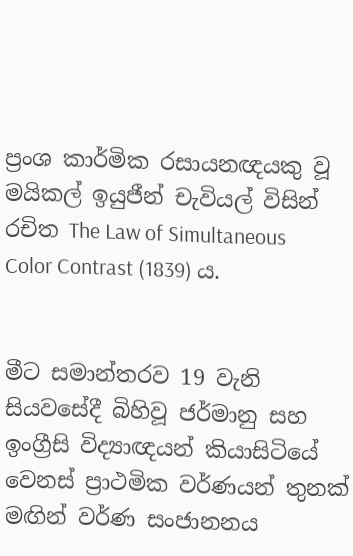ප්‍රංශ කාර්මික රසායනඥයකු වූ මයිකල් ඉයුජීන් චැවියල් විසින් රචිත The Law of Simultaneous Color Contrast (1839) ය.


මීට සමාන්තරව 19 වැනි සියවසේදී බිහිවූ ජර්මානු සහ ඉංග්‍රීසි විද්‍යාඥයන් කියාසිටියේ වෙනස් ප්‍රාථමික වර්ණයන් තුනක් මඟින් වර්ණ සංජානනය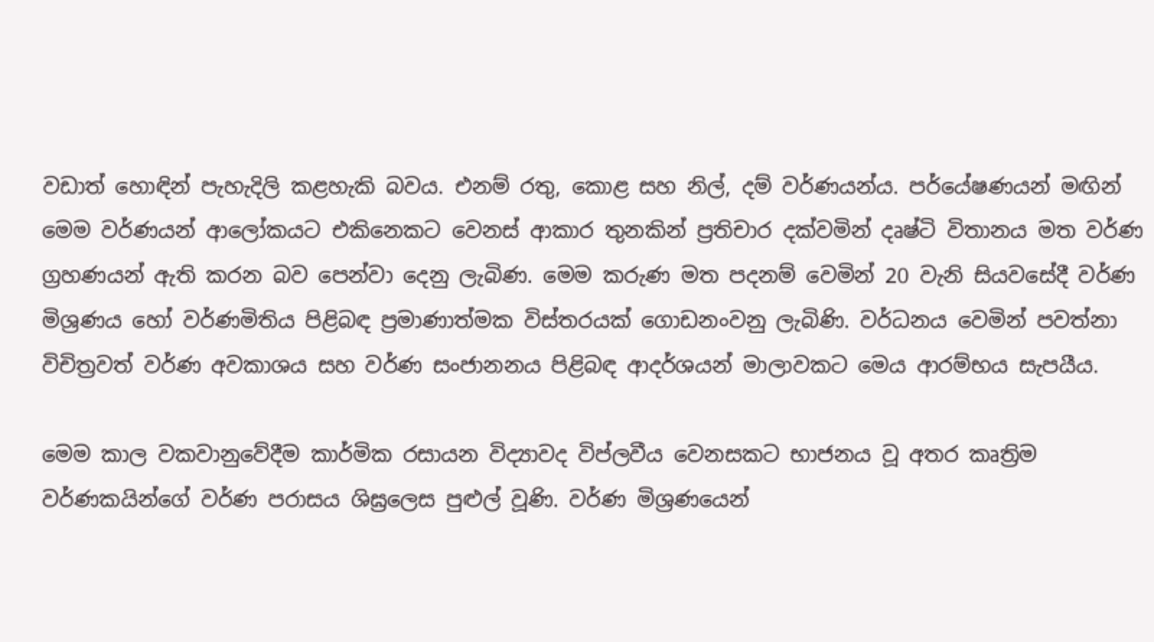වඩාත් හොඳින් පැහැදිලි කළහැකි බවය. එනම් රතු, කොළ සහ නිල්, දම් වර්ණයන්ය. පර්යේෂණයන් මඟින් මෙම වර්ණයන් ආලෝකයට එකිනෙකට වෙනස් ආකාර තුනකින් ප්‍රතිචාර දක්වමින් දෘෂ්ටි විතානය මත වර්ණ ග්‍රහණයන් ඇති කරන බව පෙන්වා දෙනු ලැබිණ. මෙම කරුණ මත පදනම් වෙමින් 20 වැනි සියවසේදී වර්ණ මිශ්‍රණය හෝ වර්ණමිතිය පිළිබඳ ප්‍රමාණාත්මක විස්තරයක් ගොඩනංවනු ලැබිණි. වර්ධනය වෙමින් පවත්නා විචිත්‍රවත් වර්ණ අවකාශය සහ වර්ණ සංජානනය පිළිබඳ ආදර්ශයන් මාලාවකට මෙය ආරම්භය සැපයීය.

මෙම කාල වකවානුවේදීම කාර්මික රසායන විද්‍යාවද විප්ලවීය වෙනසකට භාජනය වූ අතර කෘත්‍රිම වර්ණකයින්ගේ වර්ණ පරාසය ශිඝ්‍රලෙස පුළුල් වූණි. වර්ණ මිශ්‍රණයෙන්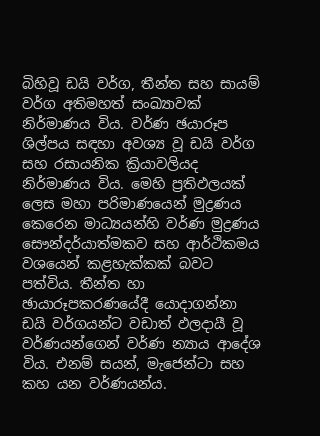බිහිවූ ඩයි වර්ග, තීන්ත සහ සායම් වර්ග අතිමහත් සංඛ්‍යාවක් නිර්මාණය විය. වර්ණ ඡයාරූප ශිල්පය සඳහා අවශ්‍ය වූ ඩයි වර්ග සහ රසායනික ක්‍රියාවලියද නිර්මාණය විය. මෙහි ප්‍රතිඵලයක් ලෙස මහා පරිමාණයෙන් මුද්‍රණය කෙරෙන මාධ්‍යයන්හි වර්ණ මුද්‍රණය සෞන්දර්යාත්මකව සහ ආර්ථිකමය වශයෙන් කළහැක්කක් බවට පත්විය. තීන්ත හා ඡායාරූපකරණයේදී යොදාගන්නා ඩයි වර්ගයන්ට වඩාත් ඵලදායී වූ වර්ණයන්ගෙන් වර්ණ න්‍යාය ආදේශ විය. එනම් සයන්, මැජෙන්ටා සහ කහ යන වර්ණයන්ය.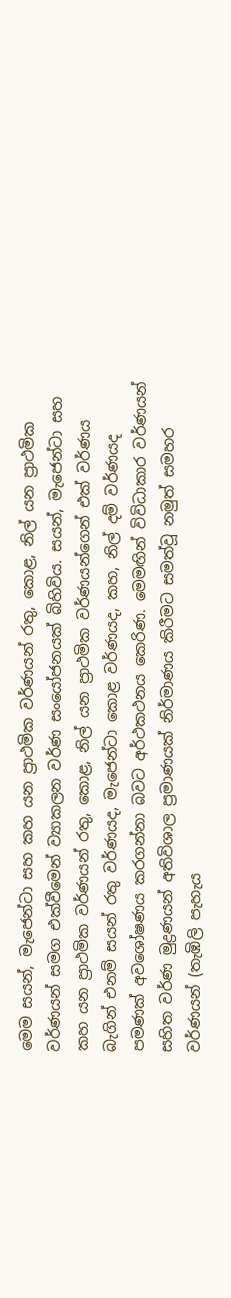මෙම සයන්, මැජෙන්ටා සහ කහ යන ප්‍රාථමික වර්ණයන් රතු, කොළ, නිල් යන ප්‍රාථමික වර්ණයන් සමග එක්වීමෙන් ව්‍යාකලන වර්ණ සංයෝජනයක් බිහිවිය. සයන්, මැජෙන්ටා සහ කහ යන ප්‍රාථමික වර්ණයන් රතු, කොළ, නිල් යන ප්‍රාථමික වර්ණයන්ගෙන් එක් වර්ණය බැගින් එනම් සයන් රතු වර්ණයද, මැජෙන්ටා කොළ වර්ණයද, කහ, නිල් දම් වර්ණයද පමණක් අවශෝෂණය කරගන්නා බවට අර්ථකථනය කෙරිණ. මෙමඟින් විවිධාකාර වර්ණයන් සහිත වර්ණ මුද්‍රණයන් අතිවිශාල ප්‍රමාණයක් නිර්මාණය කිරීමට සමත්වූ නමුත් සමහර වර්ණයන් (තැඹිලි පැහැය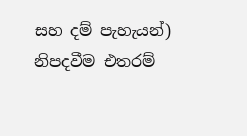සහ දම් පැහැයන්) නිපදවීම එතරම්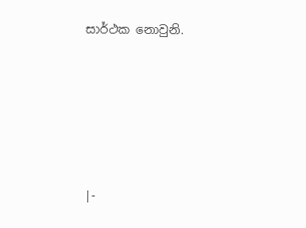සාර්ථක නොවුනි.





|-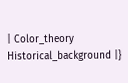| Color_theory Historical_background |}